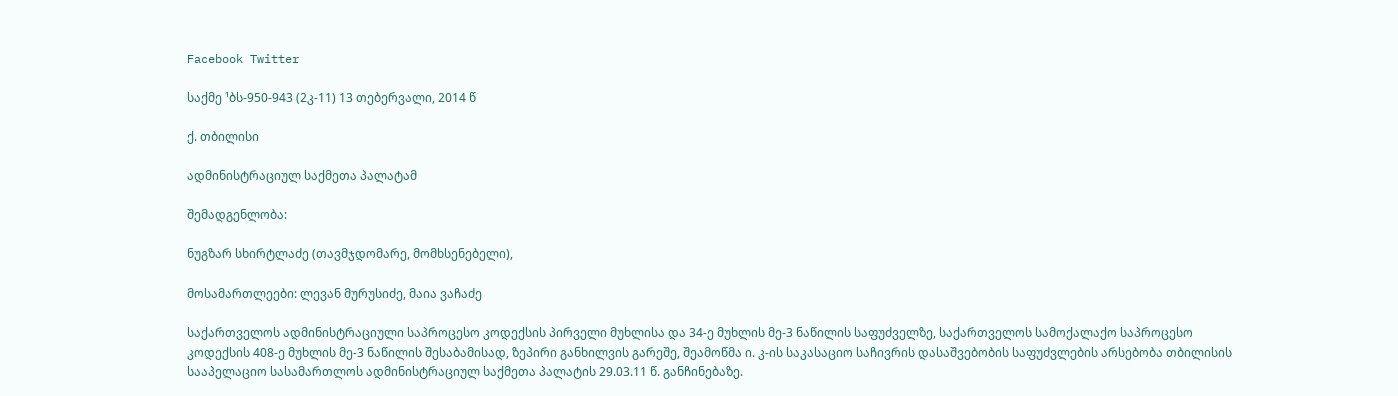Facebook Twitter

საქმე ¹ბს-950-943 (2კ-11) 13 თებერვალი, 2014 წ

ქ. თბილისი

ადმინისტრაციულ საქმეთა პალატამ

შემადგენლობა:

ნუგზარ სხირტლაძე (თავმჯდომარე, მომხსენებელი),

მოსამართლეები: ლევან მურუსიძე, მაია ვაჩაძე

საქართველოს ადმინისტრაციული საპროცესო კოდექსის პირველი მუხლისა და 34-ე მუხლის მე-3 ნაწილის საფუძველზე, საქართველოს სამოქალაქო საპროცესო კოდექსის 408-ე მუხლის მე-3 ნაწილის შესაბამისად, ზეპირი განხილვის გარეშე, შეამოწმა ი. კ-ის საკასაციო საჩივრის დასაშვებობის საფუძვლების არსებობა თბილისის სააპელაციო სასამართლოს ადმინისტრაციულ საქმეთა პალატის 29.03.11 წ. განჩინებაზე.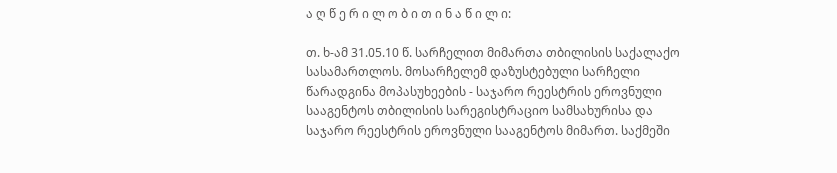ა ღ წ ე რ ი ლ ო ბ ი თ ი ნ ა წ ი ლ ი:

თ. ხ-ამ 31.05.10 წ. სარჩელით მიმართა თბილისის საქალაქო სასამართლოს. მოსარჩელემ დაზუსტებული სარჩელი წარადგინა მოპასუხეების - საჯარო რეესტრის ეროვნული სააგენტოს თბილისის სარეგისტრაციო სამსახურისა და საჯარო რეესტრის ეროვნული სააგენტოს მიმართ. საქმეში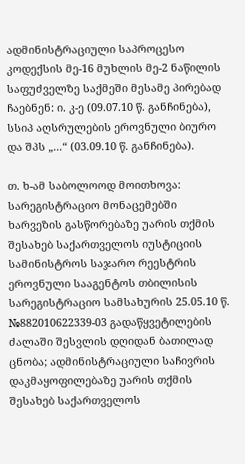ადმინისტრაციული საპროცესო კოდექსის მე-16 მუხლის მე-2 ნაწილის საფუძველზე საქმეში მესამე პირებად ჩაებნენ: ი. კ-ე (09.07.10 წ. განჩინება), სსიპ აღსრულების ეროვნული ბიურო და შპს „...“ (03.09.10 წ. განჩინება).

თ. ხ-ამ საბოლოოდ მოითხოვა: სარეგისტრაციო მონაცემებში ხარვეზის გასწორებაზე უარის თქმის შესახებ საქართველოს იუსტიციის სამინისტროს საჯარო რეესტრის ეროვნული სააგენტოს თბილისის სარეგისტრაციო სამსახურის 25.05.10 წ. №882010622339-03 გადაწყვეტილების ძალაში შესვლის დღიდან ბათილად ცნობა; ადმინისტრაციული საჩივრის დაკმაყოფილებაზე უარის თქმის შესახებ საქართველოს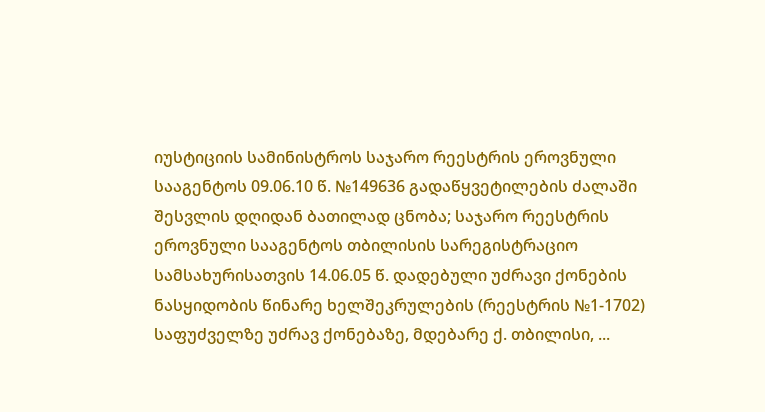იუსტიციის სამინისტროს საჯარო რეესტრის ეროვნული სააგენტოს 09.06.10 წ. №149636 გადაწყვეტილების ძალაში შესვლის დღიდან ბათილად ცნობა; საჯარო რეესტრის ეროვნული სააგენტოს თბილისის სარეგისტრაციო სამსახურისათვის 14.06.05 წ. დადებული უძრავი ქონების ნასყიდობის წინარე ხელშეკრულების (რეესტრის №1-1702) საფუძველზე უძრავ ქონებაზე, მდებარე ქ. თბილისი, ...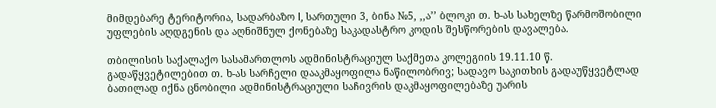მიმდებარე ტერიტორია, სადარბაზო I, სართული 3, ბინა №5, ,,ა’’ ბლოკი თ. ხ-ას სახელზე წარმოშობილი უფლების აღდგენის და აღნიშნულ ქონებაზე საკადასტრო კოდის შესწორების დავალება.

თბილისის საქალაქო სასამართლოს ადმინისტრაციულ საქმეთა კოლეგიის 19.11.10 წ. გადაწყვეტილებით თ. ხ-ას სარჩელი დააკმაყოფილა ნაწილობრივ; სადავო საკითხის გადაუწყვეტლად ბათილად იქნა ცნობილი ადმინისტრაციული საჩივრის დაკმაყოფილებაზე უარის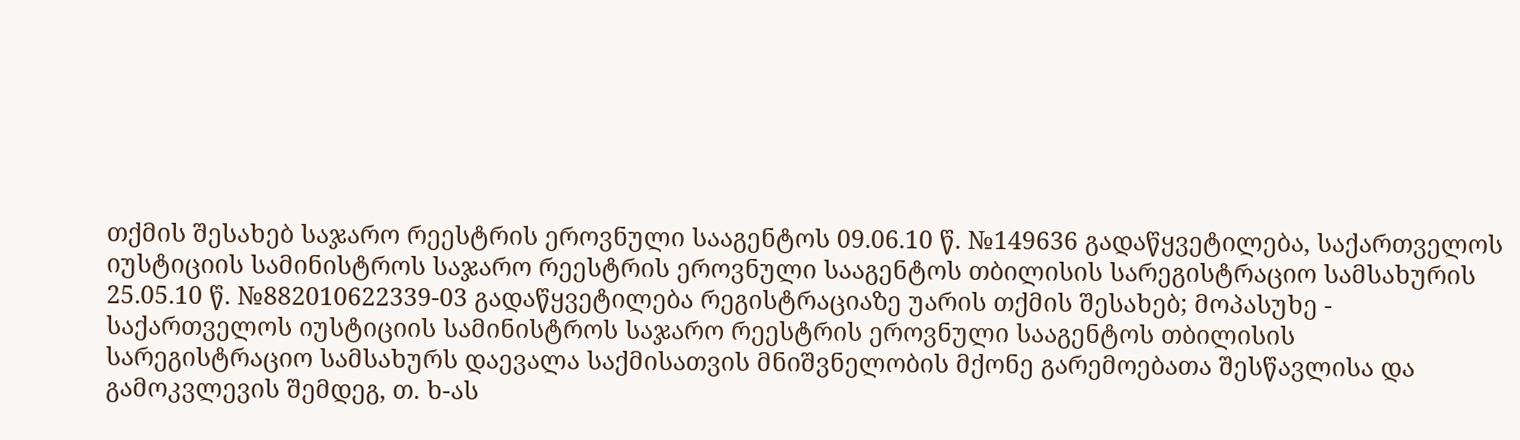თქმის შესახებ საჯარო რეესტრის ეროვნული სააგენტოს 09.06.10 წ. №149636 გადაწყვეტილება, საქართველოს იუსტიციის სამინისტროს საჯარო რეესტრის ეროვნული სააგენტოს თბილისის სარეგისტრაციო სამსახურის 25.05.10 წ. №882010622339-03 გადაწყვეტილება რეგისტრაციაზე უარის თქმის შესახებ; მოპასუხე - საქართველოს იუსტიციის სამინისტროს საჯარო რეესტრის ეროვნული სააგენტოს თბილისის სარეგისტრაციო სამსახურს დაევალა საქმისათვის მნიშვნელობის მქონე გარემოებათა შესწავლისა და გამოკვლევის შემდეგ, თ. ხ-ას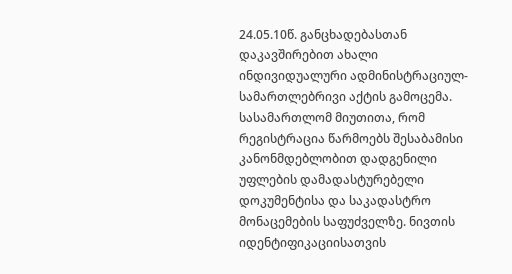24.05.10წ. განცხადებასთან დაკავშირებით ახალი ინდივიდუალური ადმინისტრაციულ-სამართლებრივი აქტის გამოცემა. სასამართლომ მიუთითა, რომ რეგისტრაცია წარმოებს შესაბამისი კანონმდებლობით დადგენილი უფლების დამადასტურებელი დოკუმენტისა და საკადასტრო მონაცემების საფუძველზე. ნივთის იდენტიფიკაციისათვის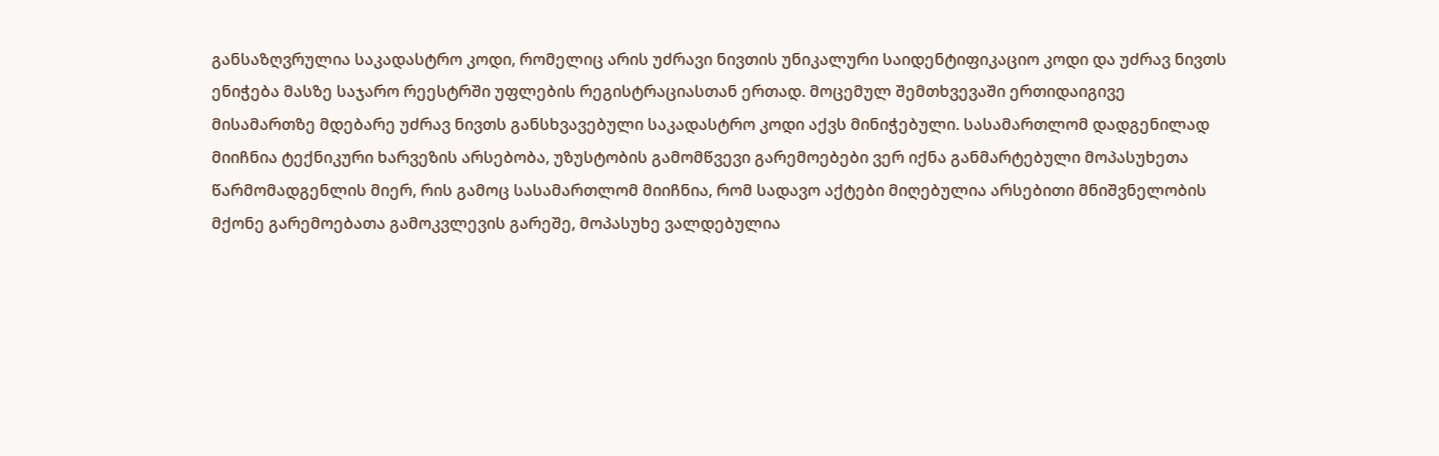განსაზღვრულია საკადასტრო კოდი, რომელიც არის უძრავი ნივთის უნიკალური საიდენტიფიკაციო კოდი და უძრავ ნივთს ენიჭება მასზე საჯარო რეესტრში უფლების რეგისტრაციასთან ერთად. მოცემულ შემთხვევაში ერთიდაიგივე მისამართზე მდებარე უძრავ ნივთს განსხვავებული საკადასტრო კოდი აქვს მინიჭებული. სასამართლომ დადგენილად მიიჩნია ტექნიკური ხარვეზის არსებობა, უზუსტობის გამომწვევი გარემოებები ვერ იქნა განმარტებული მოპასუხეთა წარმომადგენლის მიერ, რის გამოც სასამართლომ მიიჩნია, რომ სადავო აქტები მიღებულია არსებითი მნიშვნელობის მქონე გარემოებათა გამოკვლევის გარეშე, მოპასუხე ვალდებულია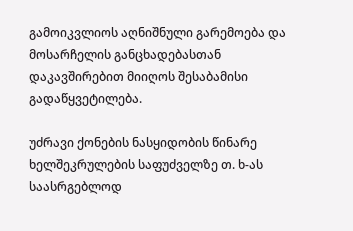გამოიკვლიოს აღნიშნული გარემოება და მოსარჩელის განცხადებასთან დაკავშირებით მიიღოს შესაბამისი გადაწყვეტილება.

უძრავი ქონების ნასყიდობის წინარე ხელშეკრულების საფუძველზე თ. ხ-ას საასრგებლოდ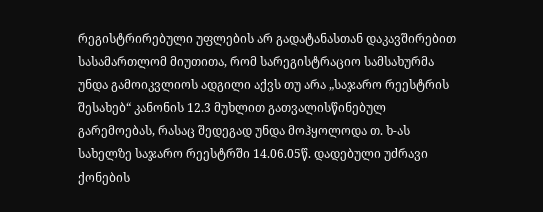რეგისტრირებული უფლების არ გადატანასთან დაკავშირებით სასამართლომ მიუთითა, რომ სარეგისტრაციო სამსახურმა უნდა გამოიკვლიოს ადგილი აქვს თუ არა „საჯარო რეესტრის შესახებ“ კანონის 12.3 მუხლით გათვალისწინებულ გარემოებას, რასაც შედეგად უნდა მოჰყოლოდა თ. ხ-ას სახელზე საჯარო რეესტრში 14.06.05წ. დადებული უძრავი ქონების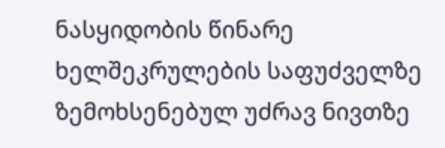ნასყიდობის წინარე ხელშეკრულების საფუძველზე ზემოხსენებულ უძრავ ნივთზე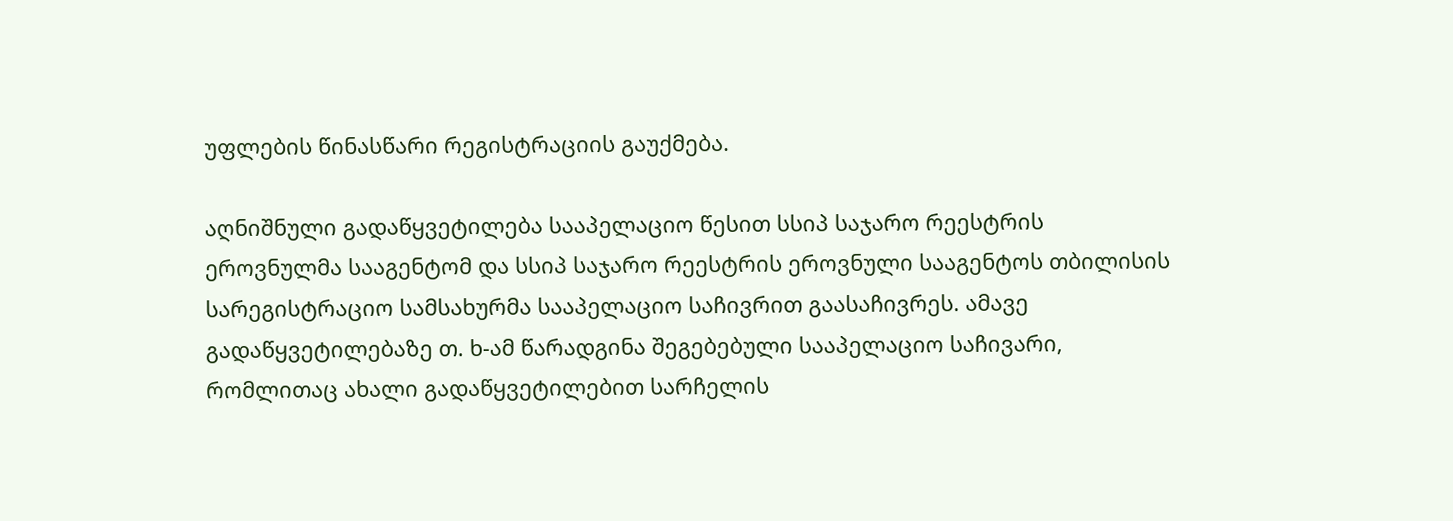უფლების წინასწარი რეგისტრაციის გაუქმება.

აღნიშნული გადაწყვეტილება სააპელაციო წესით სსიპ საჯარო რეესტრის ეროვნულმა სააგენტომ და სსიპ საჯარო რეესტრის ეროვნული სააგენტოს თბილისის სარეგისტრაციო სამსახურმა სააპელაციო საჩივრით გაასაჩივრეს. ამავე გადაწყვეტილებაზე თ. ხ-ამ წარადგინა შეგებებული სააპელაციო საჩივარი, რომლითაც ახალი გადაწყვეტილებით სარჩელის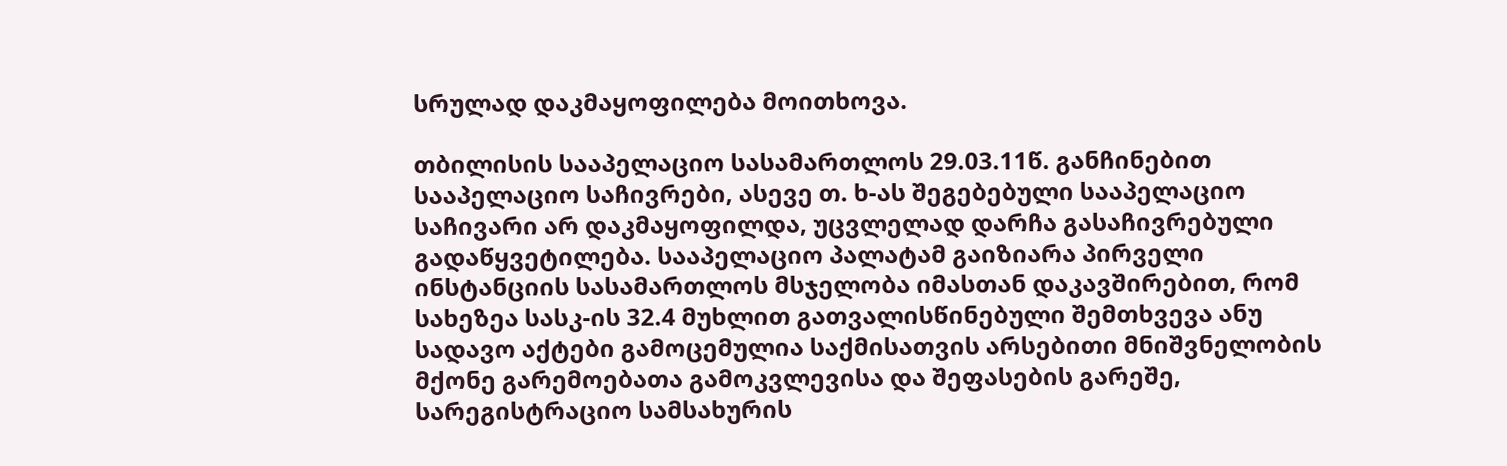სრულად დაკმაყოფილება მოითხოვა.

თბილისის სააპელაციო სასამართლოს 29.03.11წ. განჩინებით სააპელაციო საჩივრები, ასევე თ. ხ-ას შეგებებული სააპელაციო საჩივარი არ დაკმაყოფილდა, უცვლელად დარჩა გასაჩივრებული გადაწყვეტილება. სააპელაციო პალატამ გაიზიარა პირველი ინსტანციის სასამართლოს მსჯელობა იმასთან დაკავშირებით, რომ სახეზეა სასკ-ის 32.4 მუხლით გათვალისწინებული შემთხვევა ანუ სადავო აქტები გამოცემულია საქმისათვის არსებითი მნიშვნელობის მქონე გარემოებათა გამოკვლევისა და შეფასების გარეშე, სარეგისტრაციო სამსახურის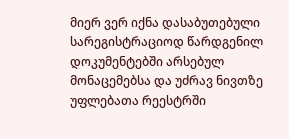მიერ ვერ იქნა დასაბუთებული სარეგისტრაციოდ წარდგენილ დოკუმენტებში არსებულ მონაცემებსა და უძრავ ნივთზე უფლებათა რეესტრში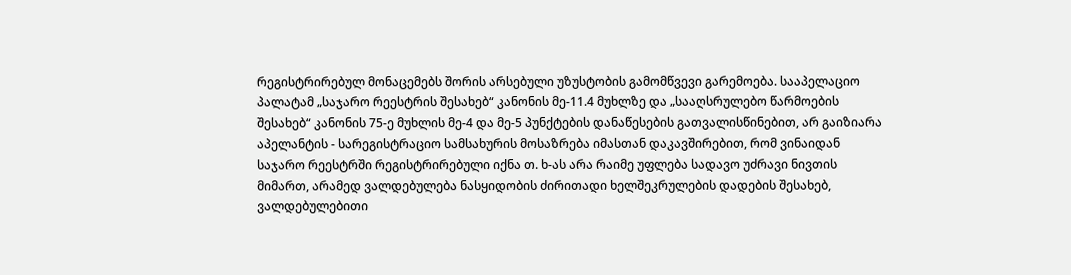რეგისტრირებულ მონაცემებს შორის არსებული უზუსტობის გამომწვევი გარემოება. სააპელაციო პალატამ „საჯარო რეესტრის შესახებ“ კანონის მე-11.4 მუხლზე და „სააღსრულებო წარმოების შესახებ“ კანონის 75-ე მუხლის მე-4 და მე-5 პუნქტების დანაწესების გათვალისწინებით, არ გაიზიარა აპელანტის - სარეგისტრაციო სამსახურის მოსაზრება იმასთან დაკავშირებით, რომ ვინაიდან საჯარო რეესტრში რეგისტრირებული იქნა თ. ხ-ას არა რაიმე უფლება სადავო უძრავი ნივთის მიმართ, არამედ ვალდებულება ნასყიდობის ძირითადი ხელშეკრულების დადების შესახებ, ვალდებულებითი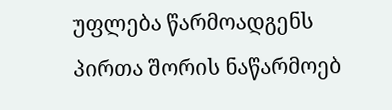უფლება წარმოადგენს პირთა შორის ნაწარმოებ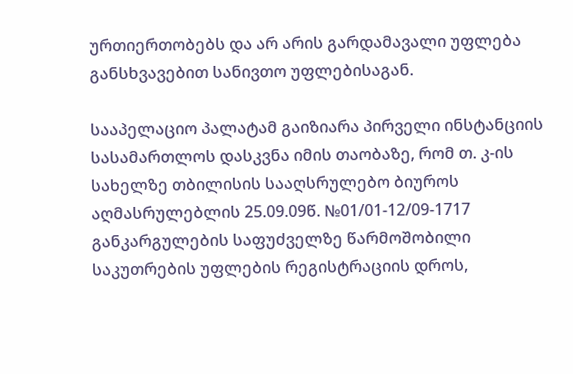ურთიერთობებს და არ არის გარდამავალი უფლება განსხვავებით სანივთო უფლებისაგან.

სააპელაციო პალატამ გაიზიარა პირველი ინსტანციის სასამართლოს დასკვნა იმის თაობაზე, რომ თ. კ-ის სახელზე თბილისის სააღსრულებო ბიუროს აღმასრულებლის 25.09.09წ. №01/01-12/09-1717 განკარგულების საფუძველზე წარმოშობილი საკუთრების უფლების რეგისტრაციის დროს,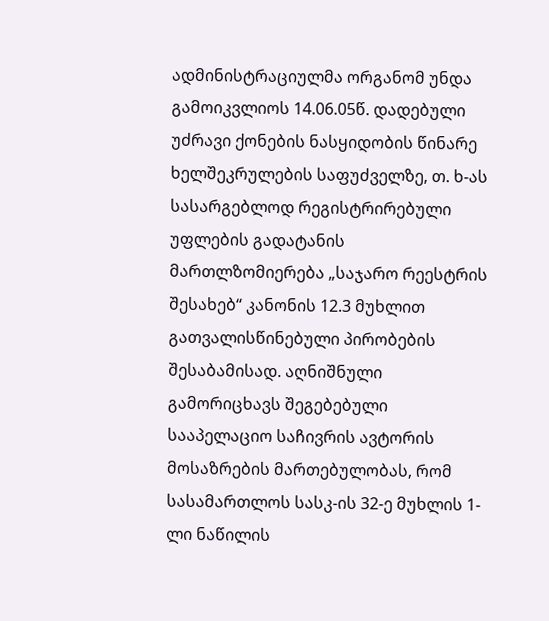ადმინისტრაციულმა ორგანომ უნდა გამოიკვლიოს 14.06.05წ. დადებული უძრავი ქონების ნასყიდობის წინარე ხელშეკრულების საფუძველზე, თ. ხ-ას სასარგებლოდ რეგისტრირებული უფლების გადატანის მართლზომიერება „საჯარო რეესტრის შესახებ“ კანონის 12.3 მუხლით გათვალისწინებული პირობების შესაბამისად. აღნიშნული გამორიცხავს შეგებებული სააპელაციო საჩივრის ავტორის მოსაზრების მართებულობას, რომ სასამართლოს სასკ-ის 32-ე მუხლის 1-ლი ნაწილის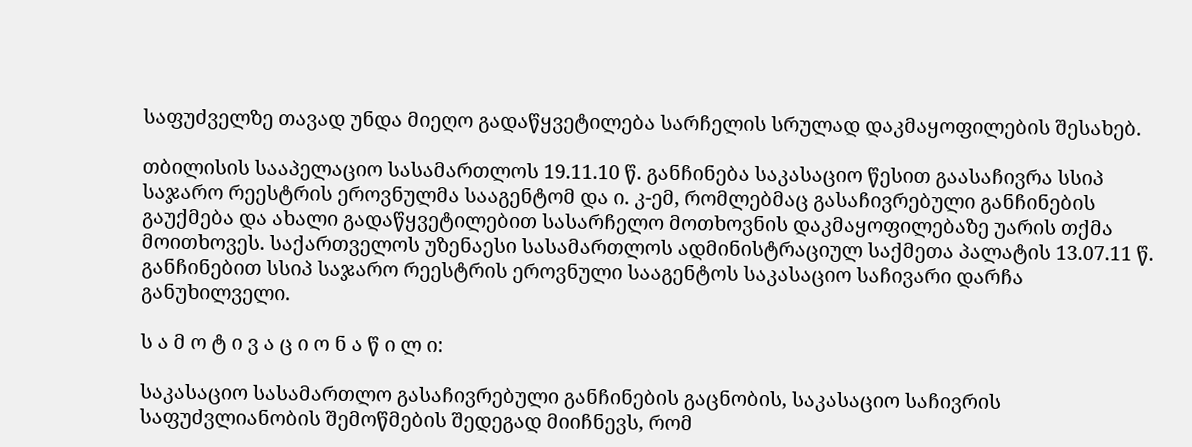საფუძველზე თავად უნდა მიეღო გადაწყვეტილება სარჩელის სრულად დაკმაყოფილების შესახებ.

თბილისის სააპელაციო სასამართლოს 19.11.10 წ. განჩინება საკასაციო წესით გაასაჩივრა სსიპ საჯარო რეესტრის ეროვნულმა სააგენტომ და ი. კ-ემ, რომლებმაც გასაჩივრებული განჩინების გაუქმება და ახალი გადაწყვეტილებით სასარჩელო მოთხოვნის დაკმაყოფილებაზე უარის თქმა მოითხოვეს. საქართველოს უზენაესი სასამართლოს ადმინისტრაციულ საქმეთა პალატის 13.07.11 წ. განჩინებით სსიპ საჯარო რეესტრის ეროვნული სააგენტოს საკასაციო საჩივარი დარჩა განუხილველი.

ს ა მ ო ტ ი ვ ა ც ი ო ნ ა წ ი ლ ი:

საკასაციო სასამართლო გასაჩივრებული განჩინების გაცნობის, საკასაციო საჩივრის საფუძვლიანობის შემოწმების შედეგად მიიჩნევს, რომ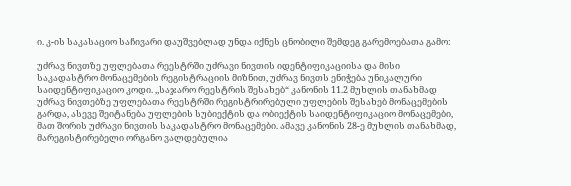ი. კ-ის საკასაციო საჩივარი დაუშვებლად უნდა იქნეს ცნობილი შემდეგ გარემოებათა გამო:

უძრავ ნივთზე უფლებათა რეესტრში უძრავი ნივთის იდენტიფიკაციისა და მისი საკადასტრო მონაცემების რეგისტრაციის მიზნით, უძრავ ნივთს ენიჭება უნიკალური საიდენტიფიკაციო კოდი. ,,საჯარო რეესტრის შესახებ“ კანონის 11.2 მუხლის თანახმად უძრავ ნივთებზე უფლებათა რეესტრში რეგისტრირებული უფლების შესახებ მონაცემების გარდა, ასევე შეიტანება უფლების სუბიექტის და ობიექტის საიდენტიფიკაციო მონაცემები, მათ შორის უძრავი ნივთის საკადასტრო მონაცემები. ამავე კანონის 28-ე მუხლის თანახმად, მარეგისტირებელი ორგანო ვალდებულია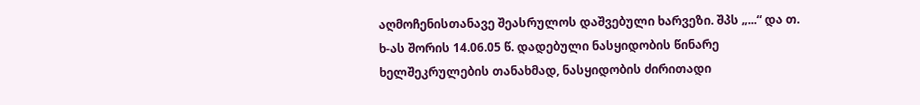აღმოჩენისთანავე შეასრულოს დაშვებული ხარვეზი. შპს „...“ და თ. ხ-ას შორის 14.06.05 წ. დადებული ნასყიდობის წინარე ხელშეკრულების თანახმად, ნასყიდობის ძირითადი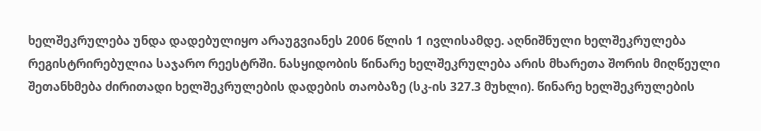ხელშეკრულება უნდა დადებულიყო არაუგვიანეს 2006 წლის 1 ივლისამდე. აღნიშნული ხელშეკრულება რეგისტრირებულია საჯარო რეესტრში. ნასყიდობის წინარე ხელშეკრულება არის მხარეთა შორის მიღწეული შეთანხმება ძირითადი ხელშეკრულების დადების თაობაზე (სკ-ის 327.3 მუხლი). წინარე ხელშეკრულების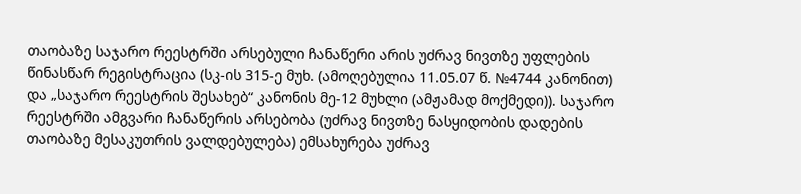თაობაზე საჯარო რეესტრში არსებული ჩანაწერი არის უძრავ ნივთზე უფლების წინასწარ რეგისტრაცია (სკ-ის 315-ე მუხ. (ამოღებულია 11.05.07 წ. №4744 კანონით) და „საჯარო რეესტრის შესახებ“ კანონის მე-12 მუხლი (ამჟამად მოქმედი)). საჯარო რეესტრში ამგვარი ჩანაწერის არსებობა (უძრავ ნივთზე ნასყიდობის დადების თაობაზე მესაკუთრის ვალდებულება) ემსახურება უძრავ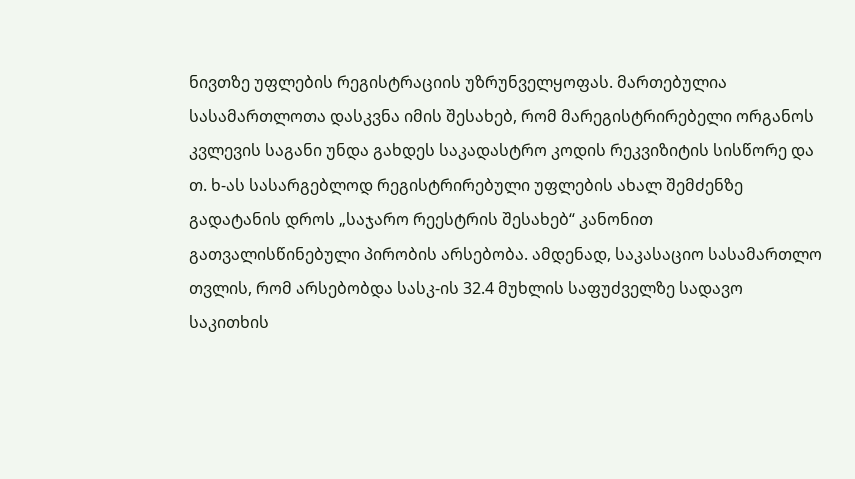ნივთზე უფლების რეგისტრაციის უზრუნველყოფას. მართებულია სასამართლოთა დასკვნა იმის შესახებ, რომ მარეგისტრირებელი ორგანოს კვლევის საგანი უნდა გახდეს საკადასტრო კოდის რეკვიზიტის სისწორე და თ. ხ-ას სასარგებლოდ რეგისტრირებული უფლების ახალ შემძენზე გადატანის დროს „საჯარო რეესტრის შესახებ“ კანონით გათვალისწინებული პირობის არსებობა. ამდენად, საკასაციო სასამართლო თვლის, რომ არსებობდა სასკ-ის 32.4 მუხლის საფუძველზე სადავო საკითხის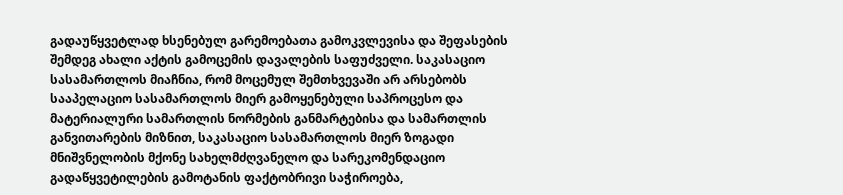გადაუწყვეტლად ხსენებულ გარემოებათა გამოკვლევისა და შეფასების შემდეგ ახალი აქტის გამოცემის დავალების საფუძველი. საკასაციო სასამართლოს მიაჩნია, რომ მოცემულ შემთხვევაში არ არსებობს სააპელაციო სასამართლოს მიერ გამოყენებული საპროცესო და მატერიალური სამართლის ნორმების განმარტებისა და სამართლის განვითარების მიზნით, საკასაციო სასამართლოს მიერ ზოგადი მნიშვნელობის მქონე სახელმძღვანელო და სარეკომენდაციო გადაწყვეტილების გამოტანის ფაქტობრივი საჭიროება,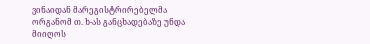ვინაიდან მარეგისტრირებელმა ორგანომ თ. ხ-ას განცხადებაზე უნდა მიიღოს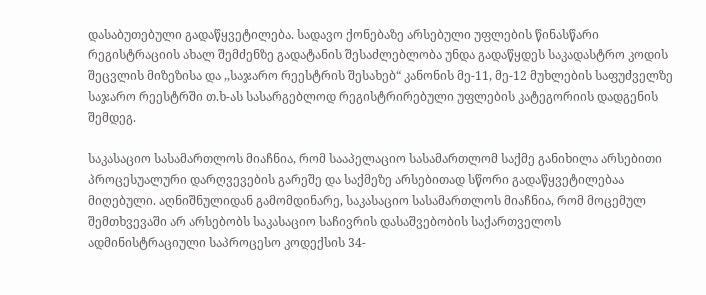დასაბუთებული გადაწყვეტილება. სადავო ქონებაზე არსებული უფლების წინასწარი რეგისტრაციის ახალ შემძენზე გადატანის შესაძლებლობა უნდა გადაწყდეს საკადასტრო კოდის შეცვლის მიზეზისა და ,,საჯარო რეესტრის შესახებ“ კანონის მე-11, მე-12 მუხლების საფუძველზე საჯარო რეესტრში თ.ხ-ას სასარგებლოდ რეგისტრირებული უფლების კატეგორიის დადგენის შემდეგ.

საკასაციო სასამართლოს მიაჩნია, რომ სააპელაციო სასამართლომ საქმე განიხილა არსებითი პროცესუალური დარღვევების გარეშე და საქმეზე არსებითად სწორი გადაწყვეტილებაა მიღებული. აღნიშნულიდან გამომდინარე, საკასაციო სასამართლოს მიაჩნია, რომ მოცემულ შემთხვევაში არ არსებობს საკასაციო საჩივრის დასაშვებობის საქართველოს ადმინისტრაციული საპროცესო კოდექსის 34-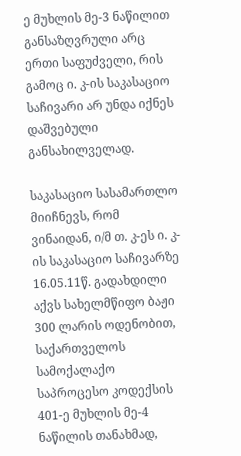ე მუხლის მე-3 ნაწილით განსაზღვრული არც ერთი საფუძველი, რის გამოც ი. კ-ის საკასაციო საჩივარი არ უნდა იქნეს დაშვებული განსახილველად.

საკასაციო სასამართლო მიიჩნევს, რომ ვინაიდან, ი/მ თ. კ-ეს ი. კ-ის საკასაციო საჩივარზე 16.05.11წ. გადახდილი აქვს სახელმწიფო ბაჟი 300 ლარის ოდენობით, საქართველოს სამოქალაქო საპროცესო კოდექსის 401-ე მუხლის მე-4 ნაწილის თანახმად,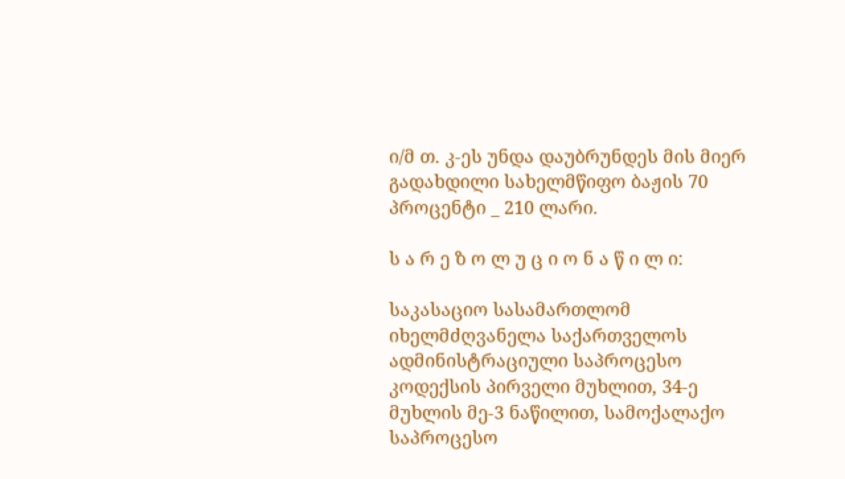ი/მ თ. კ-ეს უნდა დაუბრუნდეს მის მიერ გადახდილი სახელმწიფო ბაჟის 70 პროცენტი _ 210 ლარი.

ს ა რ ე ზ ო ლ უ ც ი ო ნ ა წ ი ლ ი:

საკასაციო სასამართლომ იხელმძღვანელა საქართველოს ადმინისტრაციული საპროცესო კოდექსის პირველი მუხლით, 34-ე მუხლის მე-3 ნაწილით, სამოქალაქო საპროცესო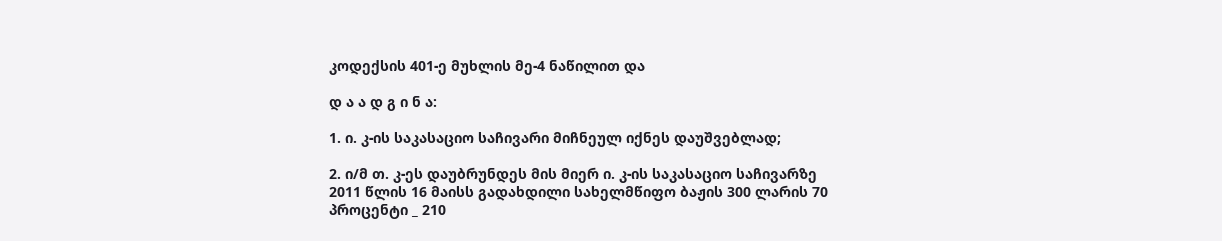კოდექსის 401-ე მუხლის მე-4 ნაწილით და

დ ა ა დ გ ი ნ ა:

1. ი. კ-ის საკასაციო საჩივარი მიჩნეულ იქნეს დაუშვებლად;

2. ი/მ თ. კ-ეს დაუბრუნდეს მის მიერ ი. კ-ის საკასაციო საჩივარზე 2011 წლის 16 მაისს გადახდილი სახელმწიფო ბაჟის 300 ლარის 70 პროცენტი _ 210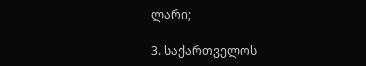ლარი;

3. საქართველოს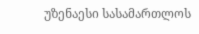უზენაესი სასამართლოს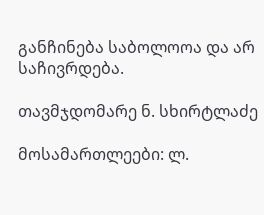განჩინება საბოლოოა და არ საჩივრდება.

თავმჯდომარე ნ. სხირტლაძე

მოსამართლეები: ლ.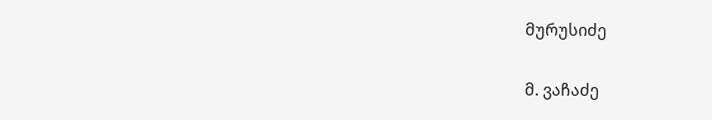მურუსიძე

მ. ვაჩაძე